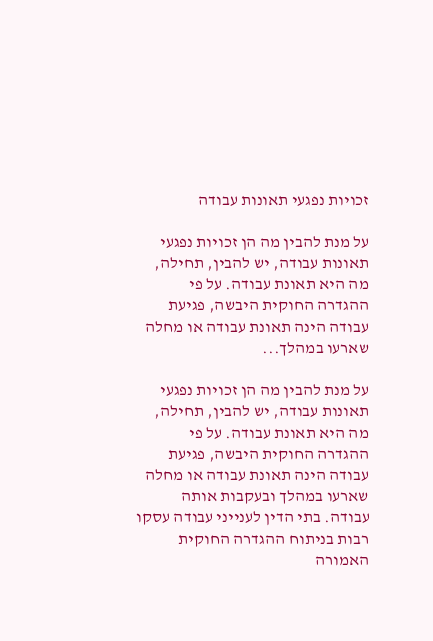זכויות נפגעי תאונות עבודה

על מנת להבין מה הן זכויות נפגעי תאונות עבודה, יש להבין, תחילה, מה היא תאונת עבודה. על פי ההגדרה החוקית היבשה, פגיעת עבודה הינה תאונת עבודה או מחלה שארעו במהלך...

על מנת להבין מה הן זכויות נפגעי תאונות עבודה, יש להבין, תחילה, מה היא תאונת עבודה. על פי ההגדרה החוקית היבשה, פגיעת עבודה הינה תאונת עבודה או מחלה שארעו במהלך ובעקבות אותה עבודה. בתי הדין לענייני עבודה עסקו רבות בניתוח ההגדרה החוקית האמורה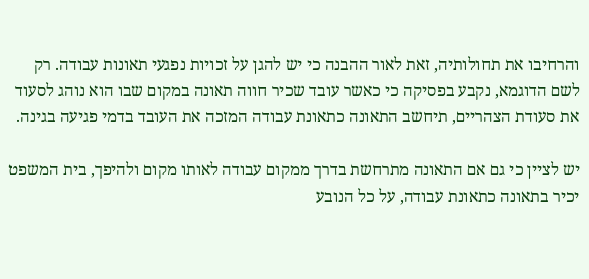והרחיבו את תחולותיה, זאת לאור ההבנה כי יש להגן על זכויות נפגעי תאונות עבודה. רק לשם הדוגמא, נקבע בפסיקה כי כאשר עובד שכיר חווה תאונה במקום שבו הוא נוהג לסעוד את סעודת הצהריים, תיחשב התאונה כתאונת עבודה המזכה את העובד בדמי פגיעה בגינה.

יש לציין כי גם אם התאונה מתרחשת בדרך ממקום עבודה לאותו מקום ולהיפך, בית המשפט יכיר בתאונה כתאונת עבודה, על כל הנובע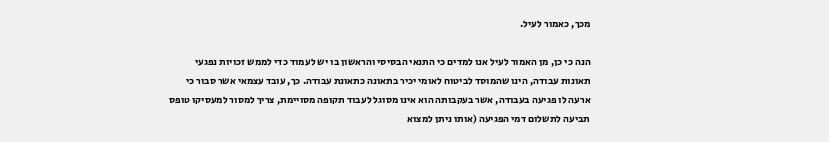מכך, כאמור לעיל.

הנה כי כן, מן האמור לעיל אנו למדים כי התנאי הבסיסי והראשון בו יש לעמוד כדי לממש זכויות נפגעי תאונות עבודה, הינו שהמוסד לביטוח לאומי יכיר בתאונה כתאונת עבודה. כך, עובד עצמאי אשר סבור כי ארעה לו פגיעה בעבודה, אשר בעקבותה הוא אינו מסוגל לעבוד תקופה מסויימת, צריך למסור למעסיקו טופס תביעה לתשלום דמי הפגיעה (אותו ניתן למצוא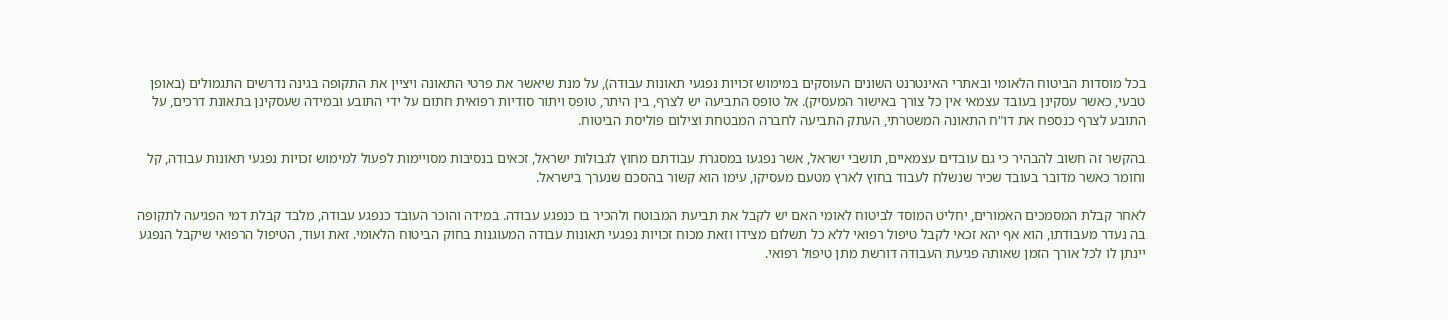בכל מוסדות הביטוח הלאומי ובאתרי האינטרנט השונים העוסקים במימוש זכויות נפגעי תאונות עבודה), על מנת שיאשר את פרטי התאונה ויציין את התקופה בגינה נדרשים התגמולים (באופן טבעי, כאשר עסקינן בעובד עצמאי אין כל צורך באישור המעסיק). אל טופס התביעה יש לצרף, בין היתר, טופס ויתור סודיות רפואית חתום על ידי התובע ובמידה שעסקינן בתאונת דרכים, על התובע לצרף כנספח את דו"ח התאונה המשטרתי, העתק התביעה לחברה המבטחת וצילום פוליסת הביטוח.

בהקשר זה חשוב להבהיר כי גם עובדים עצמאיים, תושבי ישראל, אשר נפגעו במסגרת עבודתם מחוץ לגבולות ישראל, זכאים בנסיבות מסויימות לפעול למימוש זכויות נפגעי תאונות עבודה, קל וחומר כאשר מדובר בעובד שכיר שנשלח לעבוד בחוץ לארץ מטעם מעסיקו, עימו הוא קשור בהסכם שנערך בישראל.

לאחר קבלת המסמכים האמורים, יחליט המוסד לביטוח לאומי האם יש לקבל את תביעת המבוטח ולהכיר בו כנפגע עבודה. במידה והוכר העובד כנפגע עבודה, מלבד קבלת דמי הפגיעה לתקופה בה נעדר מעבודתו, הוא אף יהא זכאי לקבל טיפול רפואי ללא כל תשלום מצידו וזאת מכוח זכויות נפגעי תאונות עבודה המעוגנות בחוק הביטוח הלאומי. זאת ועוד, הטיפול הרפואי שיקבל הנפגע יינתן לו לכל אורך הזמן שאותה פגיעת העבודה דורשת מתן טיפול רפואי.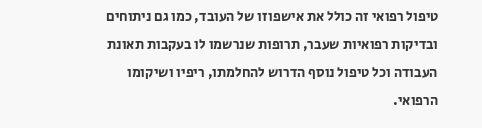טיפול רפואי זה כולל את אישפוזו של העובד, כמו גם ניתוחים ובדיקות רפואיות שעבר, תרופות שנרשמו לו בעקבות תאונת העבודה וכל טיפול נוסף הדרוש להחלמתו, ריפיו ושיקומו הרפואי.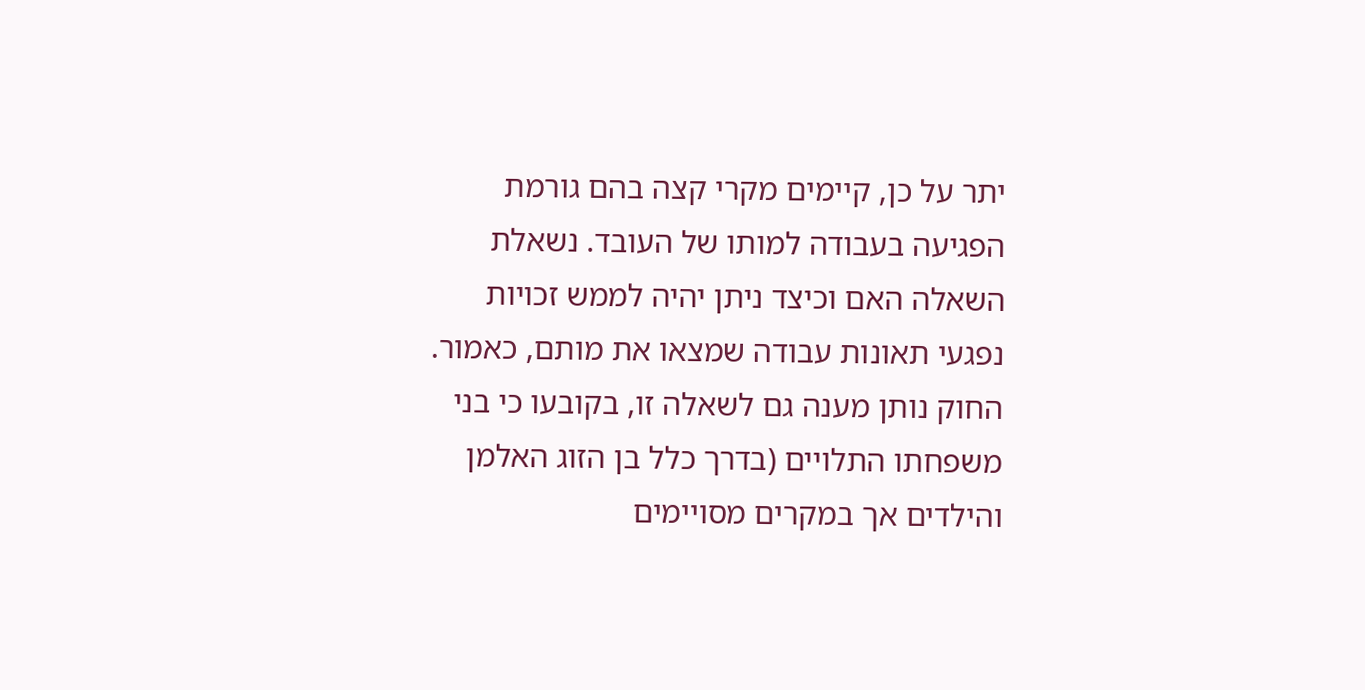יתר על כן, קיימים מקרי קצה בהם גורמת הפגיעה בעבודה למותו של העובד. נשאלת השאלה האם וכיצד ניתן יהיה לממש זכויות נפגעי תאונות עבודה שמצאו את מותם, כאמור. החוק נותן מענה גם לשאלה זו, בקובעו כי בני משפחתו התלויים (בדרך כלל בן הזוג האלמן והילדים אך במקרים מסויימים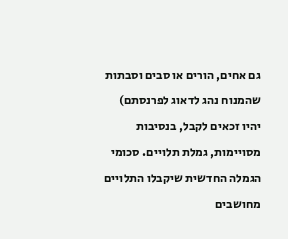גם אחים, הורים או סבים וסבתות שהמנוח נהג לדאוג לפרנסתם) יהיו זכאים לקבל, בנסיבות מסויימות, גמלת תלויים. סכומי הגמלה החדשית שיקבלו התלויים מחושבים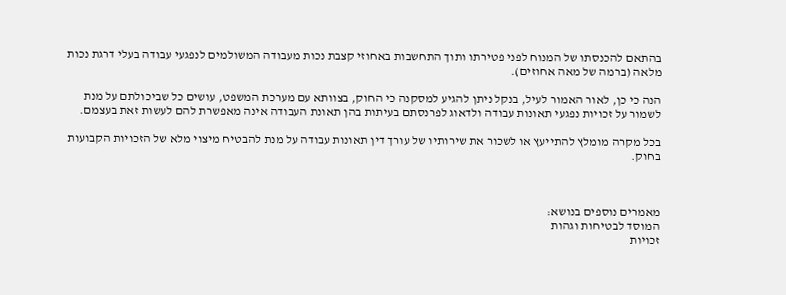בהתאם להכנסתו של המנוח לפני פטירתו ותוך התחשבות באחוזי קצבת נכות מעבודה המשולמים לנפגעי עבודה בעלי דרגת נכות מלאה (ברמה של מאה אחוזים).

הנה כי כן, לאור האמור לעיל, בנקל ניתן להגיע למסקנה כי החוק, בצוותא עם מערכת המשפט, עושים כל שביכולתם על מנת לשמור על זכויות נפגעי תאונות עבודה ולדאוג לפרנסתם בעיתות בהן תאונת העבודה אינה מאפשרת להם לעשות זאת בעצמם.

בכל מקרה מומלץ להתייעץ או לשכור את שירותיו של עורך דין תאונות עבודה על מנת להבטיח מיצוי מלא של הזכויות הקבועות בחוק.



מאמרים נוספים בנושא:
המוסד לבטיחות וגהות
זכויות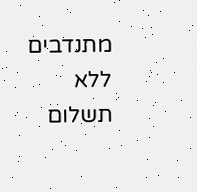מתנדבים ללא תשלום